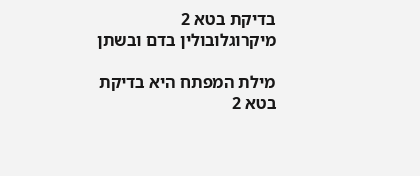בדיקת בטא 2 מיקרוגלובולין בדם ובשתן

מילת המפתח היא בדיקת בטא 2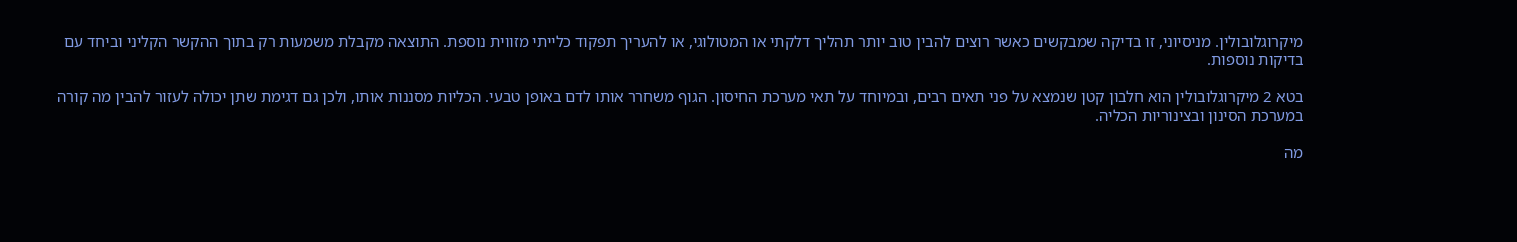מיקרוגלובולין. מניסיוני, זו בדיקה שמבקשים כאשר רוצים להבין טוב יותר תהליך דלקתי או המטולוגי, או להעריך תפקוד כלייתי מזווית נוספת. התוצאה מקבלת משמעות רק בתוך ההקשר הקליני וביחד עם בדיקות נוספות.

בטא 2 מיקרוגלובולין הוא חלבון קטן שנמצא על פני תאים רבים, ובמיוחד על תאי מערכת החיסון. הגוף משחרר אותו לדם באופן טבעי. הכליות מסננות אותו, ולכן גם דגימת שתן יכולה לעזור להבין מה קורה במערכת הסינון ובצינוריות הכליה.

מה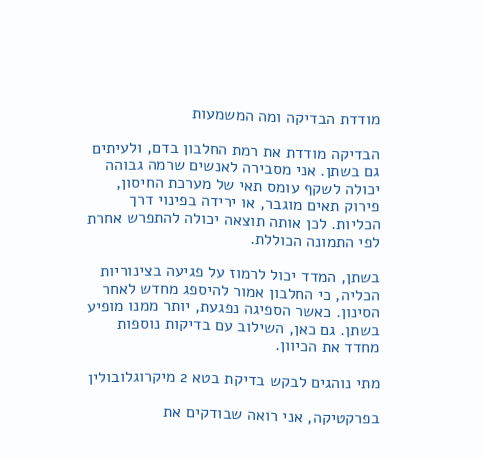מודדת הבדיקה ומה המשמעות

הבדיקה מודדת את רמת החלבון בדם, ולעיתים גם בשתן. אני מסבירה לאנשים שרמה גבוהה יכולה לשקף עומס תאי של מערכת החיסון, פירוק תאים מוגבר, או ירידה בפינוי דרך הכליות. לכן אותה תוצאה יכולה להתפרש אחרת לפי התמונה הכוללת.

בשתן, המדד יכול לרמוז על פגיעה בצינוריות הכליה, כי החלבון אמור להיספג מחדש לאחר הסינון. כאשר הספיגה נפגעת, יותר ממנו מופיע בשתן. גם כאן, השילוב עם בדיקות נוספות מחדד את הכיוון.

מתי נוהגים לבקש בדיקת בטא 2 מיקרוגלובולין

בפרקטיקה, אני רואה שבודקים את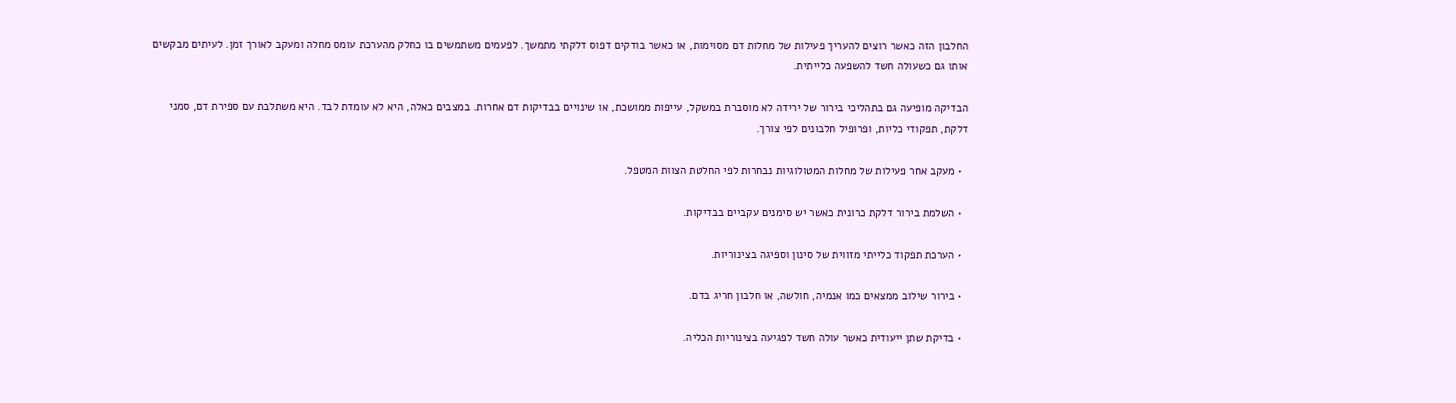החלבון הזה כאשר רוצים להעריך פעילות של מחלות דם מסוימות, או כאשר בודקים דפוס דלקתי מתמשך. לפעמים משתמשים בו כחלק מהערכת עומס מחלה ומעקב לאורך זמן. לעיתים מבקשים אותו גם כשעולה חשד להשפעה כלייתית.

הבדיקה מופיעה גם בתהליכי בירור של ירידה לא מוסברת במשקל, עייפות ממושכת, או שינויים בבדיקות דם אחרות. במצבים כאלה, היא לא עומדת לבד. היא משתלבת עם ספירת דם, סמני דלקת, תפקודי כליות, ופרופיל חלבונים לפי צורך.

  • מעקב אחר פעילות של מחלות המטולוגיות נבחרות לפי החלטת הצוות המטפל.

  • השלמת בירור דלקת כרונית כאשר יש סימנים עקביים בבדיקות.

  • הערכת תפקוד כלייתי מזווית של סינון וספיגה בצינוריות.

  • בירור שילוב ממצאים כמו אנמיה, חולשה, או חלבון חריג בדם.

  • בדיקת שתן ייעודית כאשר עולה חשד לפגיעה בצינוריות הכליה.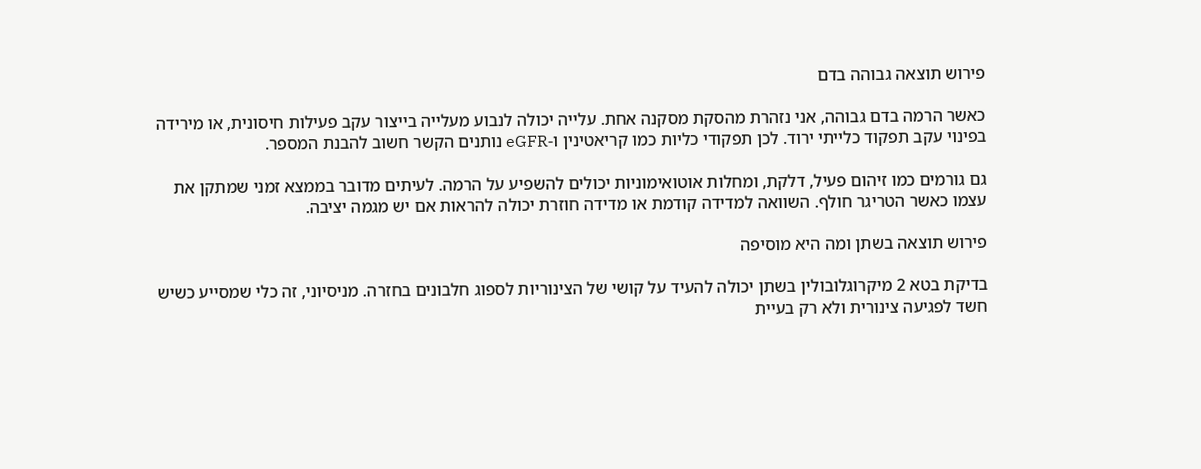פירוש תוצאה גבוהה בדם

כאשר הרמה בדם גבוהה, אני נזהרת מהסקת מסקנה אחת. עלייה יכולה לנבוע מעלייה בייצור עקב פעילות חיסונית, או מירידה בפינוי עקב תפקוד כלייתי ירוד. לכן תפקודי כליות כמו קריאטינין ו-eGFR נותנים הקשר חשוב להבנת המספר.

גם גורמים כמו זיהום פעיל, דלקת, ומחלות אוטואימוניות יכולים להשפיע על הרמה. לעיתים מדובר בממצא זמני שמתקן את עצמו כאשר הטריגר חולף. השוואה למדידה קודמת או מדידה חוזרת יכולה להראות אם יש מגמה יציבה.

פירוש תוצאה בשתן ומה היא מוסיפה

בדיקת בטא 2 מיקרוגלובולין בשתן יכולה להעיד על קושי של הצינוריות לספוג חלבונים בחזרה. מניסיוני, זה כלי שמסייע כשיש חשד לפגיעה צינורית ולא רק בעיית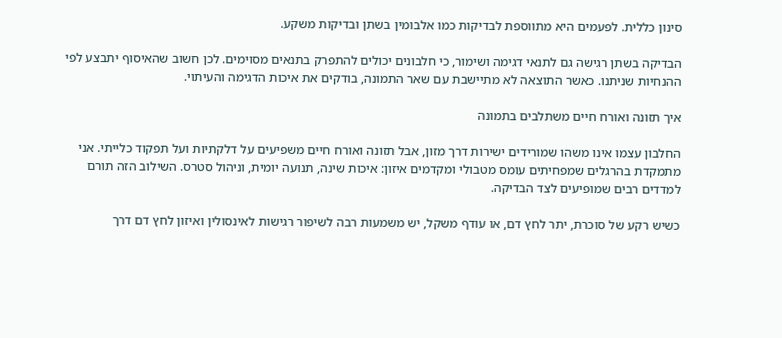סינון כללית. לפעמים היא מתווספת לבדיקות כמו אלבומין בשתן ובדיקות משקע.

הבדיקה בשתן רגישה גם לתנאי דגימה ושימור, כי חלבונים יכולים להתפרק בתנאים מסוימים. לכן חשוב שהאיסוף יתבצע לפי ההנחיות שניתנו. כאשר התוצאה לא מתיישבת עם שאר התמונה, בודקים את איכות הדגימה והעיתוי.

איך תזונה ואורח חיים משתלבים בתמונה

החלבון עצמו אינו משהו שמורידים ישירות דרך מזון, אבל תזונה ואורח חיים משפיעים על דלקתיות ועל תפקוד כלייתי. אני מתמקדת בהרגלים שמפחיתים עומס מטבולי ומקדמים איזון: איכות שינה, תנועה יומית, וניהול סטרס. השילוב הזה תורם למדדים רבים שמופיעים לצד הבדיקה.

כשיש רקע של סוכרת, יתר לחץ דם, או עודף משקל, יש משמעות רבה לשיפור רגישות לאינסולין ואיזון לחץ דם דרך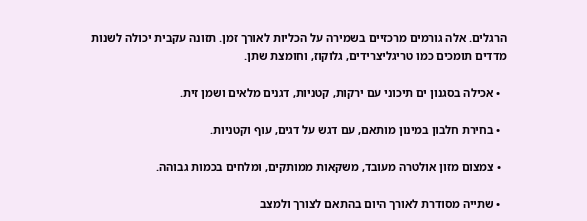הרגלים. אלה גורמים מרכזיים בשמירה על הכליות לאורך זמן. תזונה עקבית יכולה לשנות מדדים תומכים כמו טריגליצרידים, גלוקוז, וחומצת שתן.

  • אכילה בסגנון ים תיכוני עם ירקות, קטניות, דגנים מלאים ושמן זית.

  • בחירת חלבון במינון מותאם, עם דגש על דגים, עוף וקטניות.

  • צמצום מזון אולטרה מעובד, משקאות ממותקים, ומלחים בכמות גבוהה.

  • שתייה מסודרת לאורך היום בהתאם לצורך ולמצב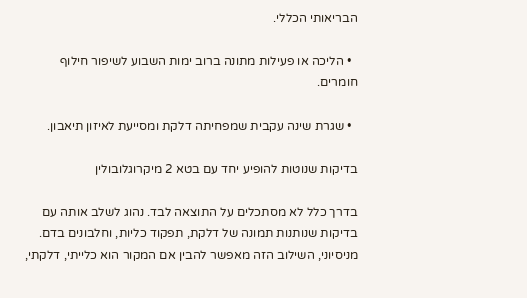הבריאותי הכללי.

  • הליכה או פעילות מתונה ברוב ימות השבוע לשיפור חילוף חומרים.

  • שגרת שינה עקבית שמפחיתה דלקת ומסייעת לאיזון תיאבון.

בדיקות שנוטות להופיע יחד עם בטא 2 מיקרוגלובולין

בדרך כלל לא מסתכלים על התוצאה לבד. נהוג לשלב אותה עם בדיקות שנותנות תמונה של דלקת, תפקוד כליות, וחלבונים בדם. מניסיוני, השילוב הזה מאפשר להבין אם המקור הוא כלייתי, דלקתי,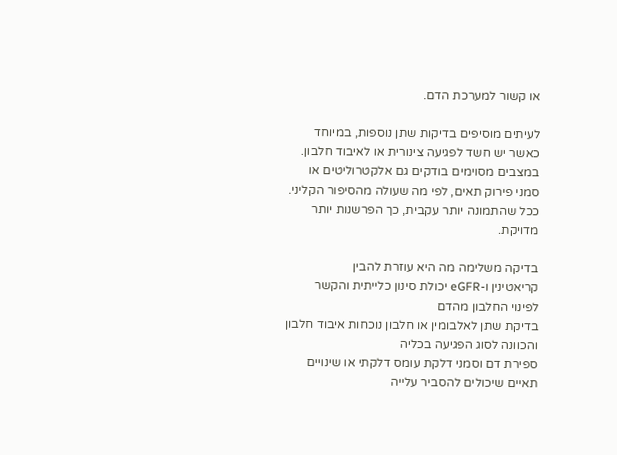או קשור למערכת הדם.

לעיתים מוסיפים בדיקות שתן נוספות, במיוחד כאשר יש חשד לפגיעה צינורית או לאיבוד חלבון. במצבים מסוימים בודקים גם אלקטרוליטים או סמני פירוק תאים, לפי מה שעולה מהסיפור הקליני. ככל שהתמונה יותר עקבית, כך הפרשנות יותר מדויקת.

בדיקה משלימה מה היא עוזרת להבין
קריאטינין ו-eGFR יכולת סינון כלייתית והקשר לפינוי החלבון מהדם
בדיקת שתן לאלבומין או חלבון נוכחות איבוד חלבון והכוונה לסוג הפגיעה בכליה
ספירת דם וסמני דלקת עומס דלקתי או שינויים תאיים שיכולים להסביר עלייה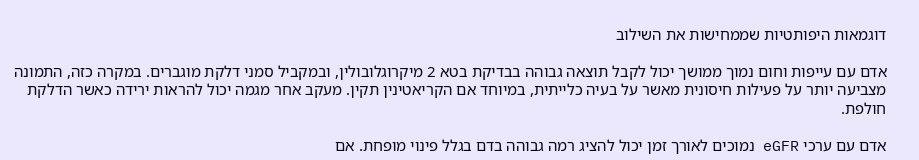דוגמאות היפותטיות שממחישות את השילוב

אדם עם עייפות וחום נמוך ממושך יכול לקבל תוצאה גבוהה בבדיקת בטא 2 מיקרוגלובולין, ובמקביל סמני דלקת מוגברים. במקרה כזה, התמונה מצביעה יותר על פעילות חיסונית מאשר על בעיה כלייתית, במיוחד אם הקריאטינין תקין. מעקב אחר מגמה יכול להראות ירידה כאשר הדלקת חולפת.

אדם עם ערכי eGFR נמוכים לאורך זמן יכול להציג רמה גבוהה בדם בגלל פינוי מופחת. אם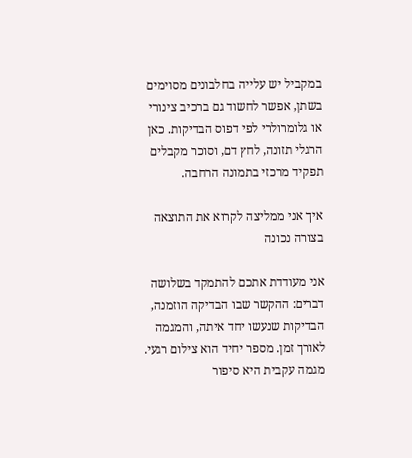במקביל יש עלייה בחלבונים מסוימים בשתן, אפשר לחשוד גם ברכיב צינורי או גלומרולרי לפי דפוס הבדיקות. כאן הרגלי תזונה, לחץ דם, וסוכר מקבלים תפקיד מרכזי בתמונה הרחבה.

איך אני ממליצה לקרוא את התוצאה בצורה נכונה

אני מעודדת אתכם להתמקד בשלושה דברים: ההקשר שבו הבדיקה הוזמנה, הבדיקות שנעשו יחד איתה, והמגמה לאורך זמן. מספר יחיד הוא צילום רגעי. מגמה עקבית היא סיפור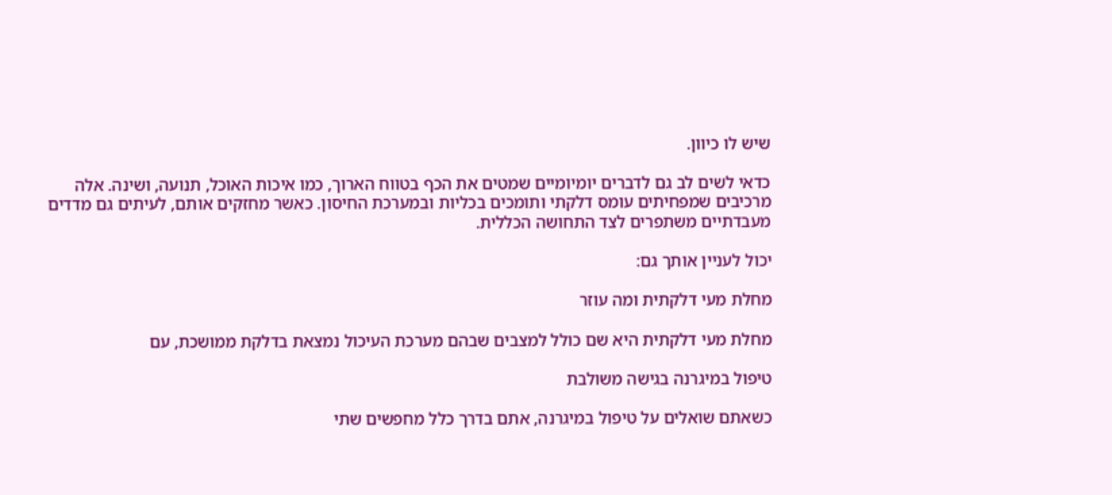שיש לו כיוון.

כדאי לשים לב גם לדברים יומיומיים שמטים את הכף בטווח הארוך, כמו איכות האוכל, תנועה, ושינה. אלה מרכיבים שמפחיתים עומס דלקתי ותומכים בכליות ובמערכת החיסון. כאשר מחזקים אותם, לעיתים גם מדדים מעבדתיים משתפרים לצד התחושה הכללית.

יכול לעניין אותך גם:

מחלת מעי דלקתית ומה עוזר

מחלת מעי דלקתית היא שם כולל למצבים שבהם מערכת העיכול נמצאת בדלקת ממושכת, עם

טיפול במיגרנה בגישה משולבת

כשאתם שואלים על טיפול במיגרנה, אתם בדרך כלל מחפשים שתי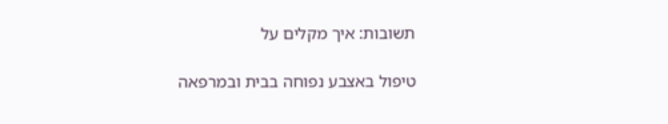תשובות: איך מקלים על

טיפול באצבע נפוחה בבית ובמרפאה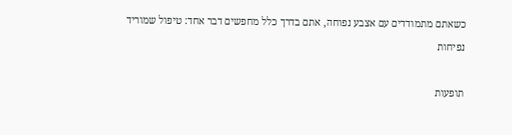כשאתם מתמודדים עם אצבע נפוחה, אתם בדרך כלל מחפשים דבר אחד: טיפול שמוריד נפיחות

תופעות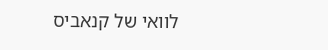לוואי של קנאביס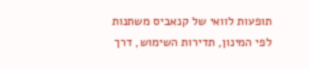תופעות לוואי של קנאביס משתנות לפי המינון, תדירות השימוש, דרך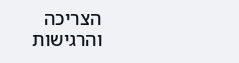הצריכה והרגישות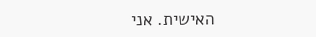האישית. אני